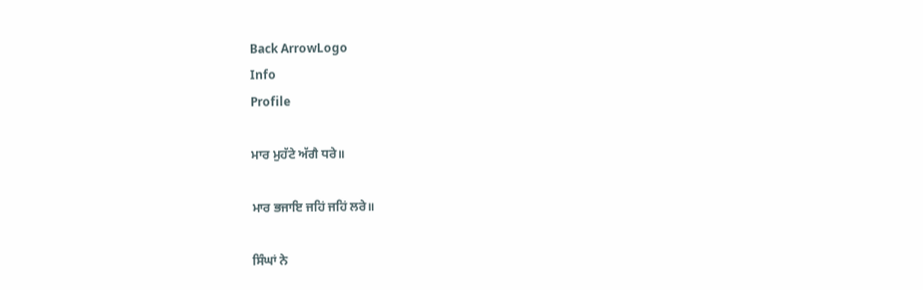Back ArrowLogo
Info
Profile

ਮਾਰ ਮੁਹੱਟੇ ਅੱਗੈ ਧਰੇ॥

ਮਾਰ ਭਜਾਇ ਜਹਿਂ ਜਹਿਂ ਲਰੇ॥

ਸਿੰਘਾਂ ਨੇ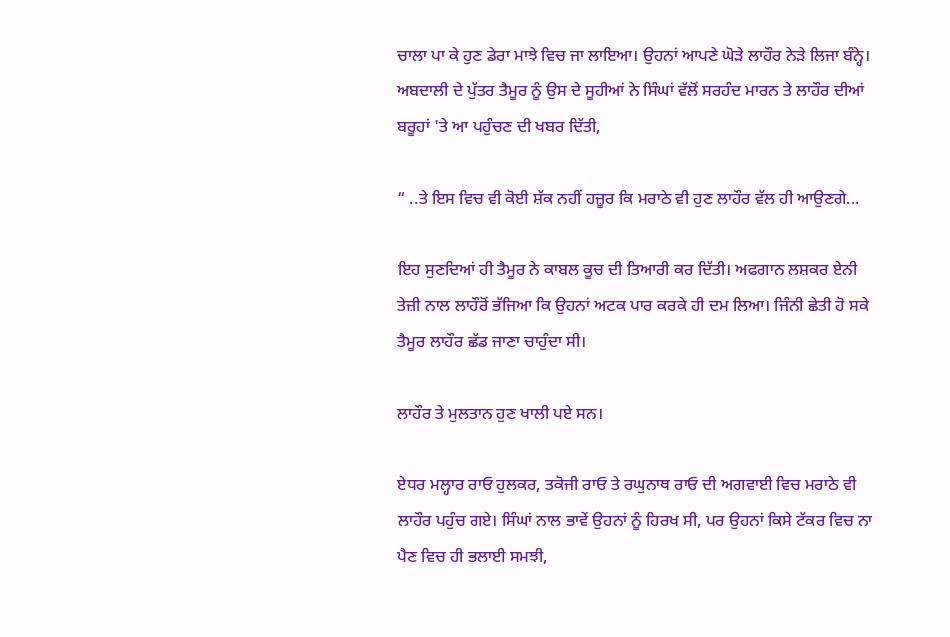ਚਾਲਾ ਪਾ ਕੇ ਹੁਣ ਡੇਰਾ ਮਾਝੇ ਵਿਚ ਜਾ ਲਾਇਆ। ਉਹਨਾਂ ਆਪਣੇ ਘੋੜੇ ਲਾਹੌਰ ਨੇੜੇ ਲਿਜਾ ਬੰਨ੍ਹੇ। ਅਬਦਾਲੀ ਦੇ ਪੁੱਤਰ ਤੈਮੂਰ ਨੂੰ ਉਸ ਦੇ ਸੂਹੀਆਂ ਨੇ ਸਿੰਘਾਂ ਵੱਲੋਂ ਸਰਹੰਦ ਮਾਰਨ ਤੇ ਲਾਹੌਰ ਦੀਆਂ ਬਰੂਹਾਂ 'ਤੇ ਆ ਪਹੁੰਚਣ ਦੀ ਖਬਰ ਦਿੱਤੀ,

“ ..ਤੇ ਇਸ ਵਿਚ ਵੀ ਕੋਈ ਸ਼ੱਕ ਨਹੀਂ ਹਜ਼ੂਰ ਕਿ ਮਰਾਠੇ ਵੀ ਹੁਣ ਲਾਹੌਰ ਵੱਲ ਹੀ ਆਉਣਗੇ...

ਇਹ ਸੁਣਦਿਆਂ ਹੀ ਤੈਮੂਰ ਨੇ ਕਾਬਲ ਕੂਚ ਦੀ ਤਿਆਰੀ ਕਰ ਦਿੱਤੀ। ਅਫਗਾਨ ਲਸ਼ਕਰ ਏਨੀ ਤੇਜ਼ੀ ਨਾਲ ਲਾਹੌਰੋਂ ਭੱਜਿਆ ਕਿ ਉਹਨਾਂ ਅਟਕ ਪਾਰ ਕਰਕੇ ਹੀ ਦਮ ਲਿਆ। ਜਿੰਨੀ ਛੇਤੀ ਹੋ ਸਕੇ ਤੈਮੂਰ ਲਾਹੌਰ ਛੱਡ ਜਾਣਾ ਚਾਹੁੰਦਾ ਸੀ।

ਲਾਹੌਰ ਤੇ ਮੁਲਤਾਨ ਹੁਣ ਖਾਲੀ ਪਏ ਸਨ।

ਏਧਰ ਮਲ੍ਹਾਰ ਰਾਓ ਹੁਲਕਰ, ਤਕੋਜੀ ਰਾਓ ਤੇ ਰਘੁਨਾਥ ਰਾਓ ਦੀ ਅਗਵਾਈ ਵਿਚ ਮਰਾਠੇ ਵੀ ਲਾਹੌਰ ਪਹੁੰਚ ਗਏ। ਸਿੰਘਾਂ ਨਾਲ ਭਾਵੇਂ ਉਹਨਾਂ ਨੂੰ ਹਿਰਖ ਸੀ, ਪਰ ਉਹਨਾਂ ਕਿਸੇ ਟੱਕਰ ਵਿਚ ਨਾ ਪੈਣ ਵਿਚ ਹੀ ਭਲਾਈ ਸਮਝੀ,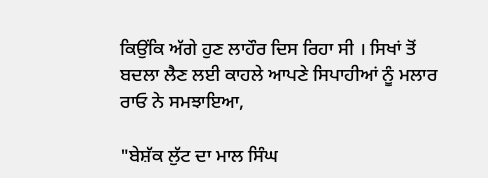ਕਿਉਂਕਿ ਅੱਗੇ ਹੁਣ ਲਾਹੌਰ ਦਿਸ ਰਿਹਾ ਸੀ । ਸਿਖਾਂ ਤੋਂ ਬਦਲਾ ਲੈਣ ਲਈ ਕਾਹਲੇ ਆਪਣੇ ਸਿਪਾਹੀਆਂ ਨੂੰ ਮਲਾਰ ਰਾਓ ਨੇ ਸਮਝਾਇਆ,

"ਬੇਸ਼ੱਕ ਲੁੱਟ ਦਾ ਮਾਲ ਸਿੰਘ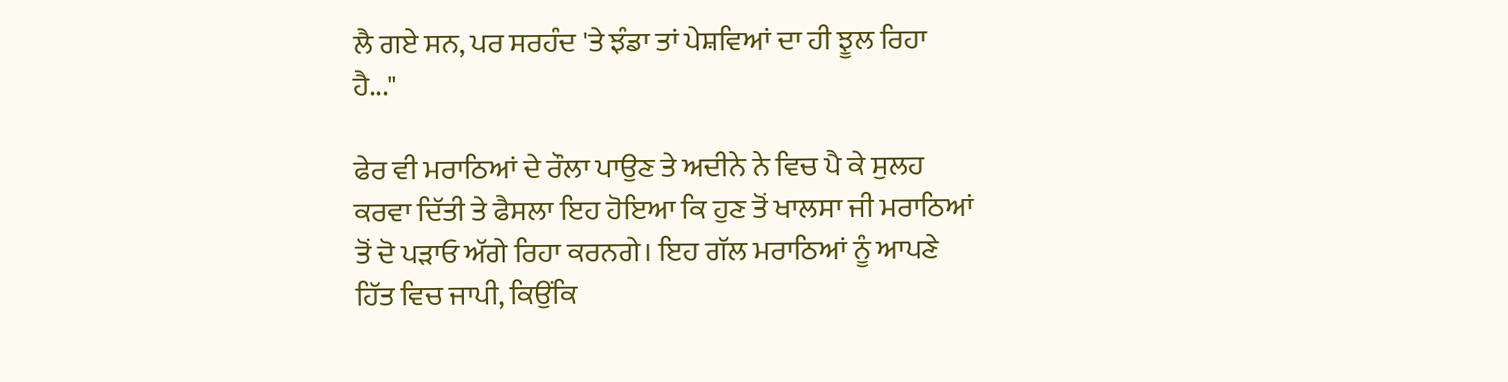ਲੈ ਗਏ ਸਨ, ਪਰ ਸਰਹੰਦ 'ਤੇ ਝੰਡਾ ਤਾਂ ਪੇਸ਼ਵਿਆਂ ਦਾ ਹੀ ਝੂਲ ਰਿਹਾ ਹੈ..."

ਫੇਰ ਵੀ ਮਰਾਠਿਆਂ ਦੇ ਰੌਲਾ ਪਾਉਣ ਤੇ ਅਦੀਨੇ ਨੇ ਵਿਚ ਪੈ ਕੇ ਸੁਲਹ ਕਰਵਾ ਦਿੱਤੀ ਤੇ ਫੈਸਲਾ ਇਹ ਹੋਇਆ ਕਿ ਹੁਣ ਤੋਂ ਖਾਲਸਾ ਜੀ ਮਰਾਠਿਆਂ ਤੋਂ ਦੋ ਪੜਾਓ ਅੱਗੇ ਰਿਹਾ ਕਰਨਗੇ। ਇਹ ਗੱਲ ਮਰਾਠਿਆਂ ਨੂੰ ਆਪਣੇ ਹਿੱਤ ਵਿਚ ਜਾਪੀ, ਕਿਉਂਕਿ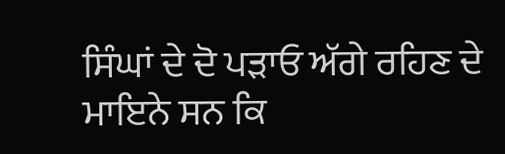ਸਿੰਘਾਂ ਦੇ ਦੋ ਪੜਾਓ ਅੱਗੇ ਰਹਿਣ ਦੇ ਮਾਇਨੇ ਸਨ ਕਿ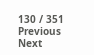130 / 351
Previous
Next